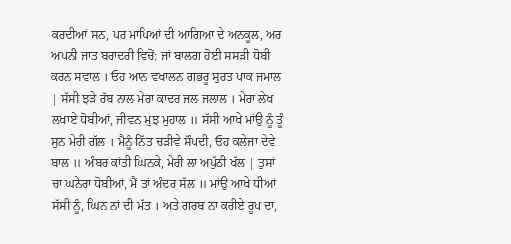ਕਰਦੀਆਂ ਸਨ, ਪਰ ਮਾਪਿਆਂ ਦੀ ਆਗਿਆ ਦੇ ਅਨਕੂਲ, ਅਰ ਅਪਨੀ ਜਾਤ ਬਰਾਦਰੀ ਵਿਚੋਂ: ਜਾਂ ਬਾਲਗ ਹੋਈ ਸਸੜੀ ਧੋਬੀ ਕਰਨ ਸਵਾਲ । ਓਹ ਆਨ ਵਖਾਲਨ ਗਭਰੂ ਸੁਰਤ ਪਾਕ ਜਮਾਲ | ਸੱਸੀ ਝੜੇ ਰੱਬ ਨਾਲ ਮੇਰਾ ਕਾਦਰ ਜਲ ਜਲਾਲ । ਮੇਰਾ ਲੇਖ ਲਖਾਏ ਧੋਬੀਆਂ, ਜੀਵਨ ਮੁਝ ਮੁਹਾਲ ॥ ਸੱਸੀ ਆਖੇ ਮਾਂਉ ਨੂੰ ਤੂੰ ਸੁਨ ਮੇਰੀ ਗੱਲ । ਮੈਨੂੰ ਨਿੱਤ ਚੜੀਵੇ ਸੌਪਦੀ, ਓਹ ਕਲੇਜਾ ਦੇਵੇ ਬਾਲ ॥ ਅੰਬਰ ਕਾਂਤੀ ਘਿਨਕੇ, ਮੇਰੀ ਲਾ ਅਪੁੱਠੀ ਖੱਲ | ਤੁਸਾਂ ਚਾ ਘਨੇਰਾ ਧੋਬੀਆਂ, ਮੈਂ ਤਾਂ ਅੰਦਰ ਸੱਲ ॥ ਮਾਂਉ ਆਖੇ ਧੀਆਂ ਸੱਸੀ ਨੂੰ, ਘਿਨ ਨਾਂ ਦੀ ਮੱਤ । ਅਤੇ ਗਰਬ ਨਾ ਕਰੀਏ ਰੂਪ ਦਾ,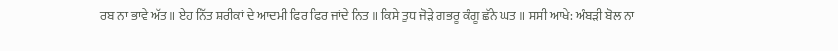ਰਬ ਨਾ ਭਾਵੇ ਅੱਤ ॥ ਏਹ ਨਿੱਤ ਸ਼ਰੀਕਾਂ ਦੇ ਆਦਮੀ ਫਿਰ ਫਿਰ ਜਾਂਦੇ ਨਿਤ ॥ ਕਿਸੇ ਤੁਧ ਜੋੜੇ ਗਭਰੂ ਕੰਗੂ ਛੱਨੇ ਘਤ ॥ ਸਸੀ ਆਖੇ: ਅੰਬੜੀ ਬੋਲ ਨਾ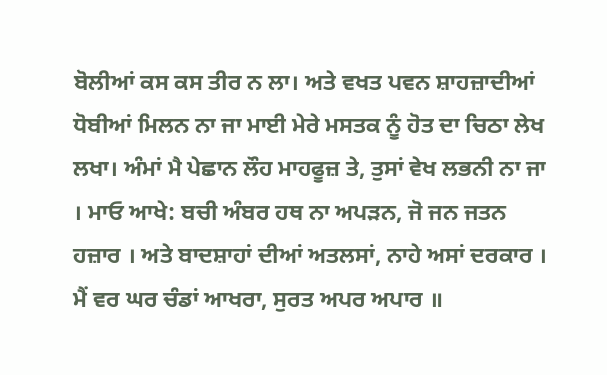ਬੋਲੀਆਂ ਕਸ ਕਸ ਤੀਰ ਨ ਲਾ। ਅਤੇ ਵਖਤ ਪਵਨ ਸ਼ਾਹਜ਼ਾਦੀਆਂ ਧੋਬੀਆਂ ਮਿਲਨ ਨਾ ਜਾ ਮਾਈ ਮੇਰੇ ਮਸਤਕ ਨੂੰ ਹੋਤ ਦਾ ਚਿਠਾ ਲੇਖ ਲਖਾ। ਅੰਮਾਂ ਮੈ ਪੇਛਾਨ ਲੌਹ ਮਾਹਫੂਜ਼ ਤੇ, ਤੁਸਾਂ ਵੇਖ ਲਭਨੀ ਨਾ ਜਾ । ਮਾਓ ਆਖੇ: ਬਚੀ ਅੰਬਰ ਹਥ ਨਾ ਅਪੜਨ, ਜੋ ਜਨ ਜਤਨ ਹਜ਼ਾਰ । ਅਤੇ ਬਾਦਸ਼ਾਹਾਂ ਦੀਆਂ ਅਤਲਸਾਂ, ਨਾਹੇ ਅਸਾਂ ਦਰਕਾਰ । ਮੈਂ ਵਰ ਘਰ ਚੰਡਾਂ ਆਖਰਾ, ਸੁਰਤ ਅਪਰ ਅਪਾਰ ॥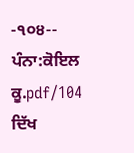-੧੦੪--
ਪੰਨਾ:ਕੋਇਲ ਕੂ.pdf/104
ਦਿੱਖ